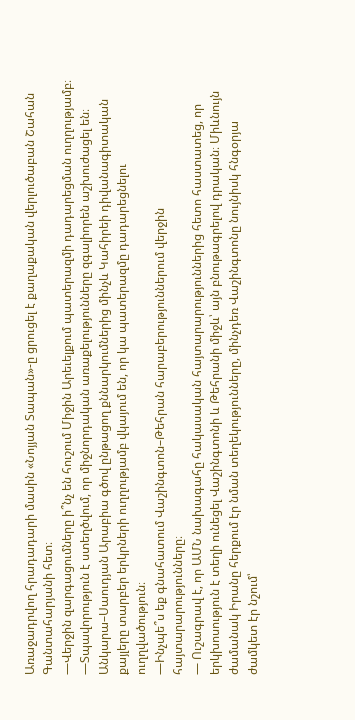Առաջադրվող հրադադարի մասին «Նոյյան Տապան»-ը ցրուցել է քաղաքական վերլուծաբան Շահան Գանտահարյանի հետ։
—Վերջին զարգացումները ի՞նչ են հուշում Միջին Արեւելքում պատերազմի դադարեցման ուղղությամբ։
—Տպավորություն է ստեղծվում, որ միջնորդական առաքելությունները զգալիորեն աշխուժացել են։ Անկարա–Սաուդյան Արաբիա գծով ընթացող քննարկումներից մինչև Կահիրեի դիվանագիտական քայլերը տարբեր երկրների ուղղությամբ վկայում են, որ կա պատերազմը դադարեցնելու ուղղվածություն։
—Ինչպե՞ս եք գնահատում Վաշինգտոն–Թեհրան հարաբերություններում վերջին հայտարարությունները։
— Ուշագրավ է, որ ԱՄՆ նախագահը հակասական հայտարարություններից հետո հաստատեց, որ երկխոսություն է տեղի ունեցել Վաշինգտոնի և Թեհրանի միջև՝ այն բնութագրելով դրական։ Միևնույն ժամանակ Իրանը հերքում էր նման տեղեկությունները, մինչդեռ Վաշինգտոնը նույնիսկ հնգօրյա ժամկետ էր նշում՝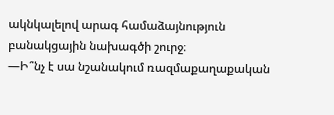ակնկալելով արագ համաձայնություն բանակցային նախագծի շուրջ։
—Ի՞նչ է սա նշանակում ռազմաքաղաքական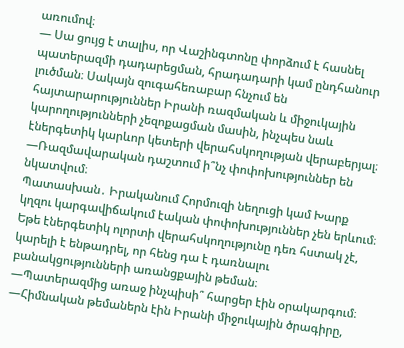առումով։
— Սա ցույց է տալիս, որ Վաշինգտոնը փորձում է հասնել պատերազմի դադարեցման, հրադադարի կամ ընդհանուր լուծման։ Սակայն զուգահեռաբար հնչում են հայտարարություններ Իրանի ռազմական և միջուկային կարողությունների չեզոքացման մասին, ինչպես նաև էներգետիկ կարևոր կետերի վերահսկողության վերաբերյալ։
—Ռազմավարական դաշտում ի՞նչ փոփոխություններ են նկատվում։
Պատասխան․ Իրականում Հորմուզի նեղուցի կամ Խարք կղզու կարգավիճակում էական փոփոխություններ չեն երևում։ Եթե էներգետիկ ոլորտի վերահսկողությունը դեռ հստակ չէ, կարելի է ենթադրել, որ հենց դա է դառնալու բանակցությունների առանցքային թեման։
—Պատերազմից առաջ ինչպիսի՞ հարցեր էին օրակարգում։
—Հիմնական թեմաներն էին Իրանի միջուկային ծրագիրը,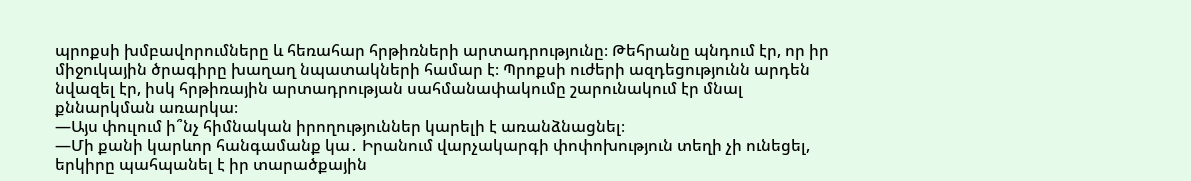պրոքսի խմբավորումները և հեռահար հրթիռների արտադրությունը։ Թեհրանը պնդում էր, որ իր միջուկային ծրագիրը խաղաղ նպատակների համար է։ Պրոքսի ուժերի ազդեցությունն արդեն նվազել էր, իսկ հրթիռային արտադրության սահմանափակումը շարունակում էր մնալ քննարկման առարկա։
—Այս փուլում ի՞նչ հիմնական իրողություններ կարելի է առանձնացնել։
—Մի քանի կարևոր հանգամանք կա․ Իրանում վարչակարգի փոփոխություն տեղի չի ունեցել, երկիրը պահպանել է իր տարածքային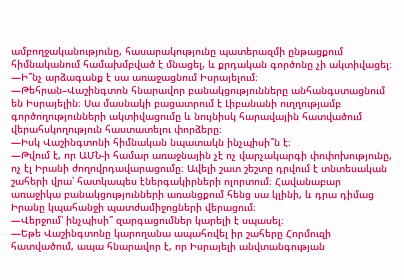ամբողջականությունը, հասարակությունը պատերազմի ընթացքում հիմնականում համախմբված է մնացել, և քրդական գործոնը չի ակտիվացել։
—Ի՞նչ արձագանք է սա առաջացնում Իսրայելում։
—Թեհրան–Վաշինգտոն հնարավոր բանակցությունները անհանգստացնում են Իսրայելին։ Սա մասնակի բացատրում է Լիբանանի ուղղությամբ գործողությունների ակտիվացումը և նույնիսկ հարավային հատվածում վերահսկողություն հաստատելու փորձերը։
—Իսկ Վաշինգտոնի հիմնական նպատակն ինչպիսի՞ն է։
—Թվում է, որ ԱՄՆ-ի համար առաջնային չէ ոչ վարչակարգի փոփոխությունը, ոչ էլ Իրանի ժողովրդավարացումը։ Ավելի շատ շեշտը դրվում է տնտեսական շահերի վրա՝ հատկապես էներգակիրների ոլորտում։ Հավանաբար առաջիկա բանակցությունների առանցքում հենց սա կլինի, և դրա դիմաց Իրանը կպահանջի պատժամիջոցների վերացում։
—Վերջում՝ ինչպիսի՞ զարգացումներ կարելի է սպասել։
—Եթե Վաշինգտոնը կարողանա ապահովել իր շահերը Հորմուզի հատվածում, ապա հնարավոր է, որ Իսրայելի անվտանգության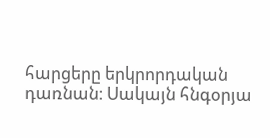հարցերը երկրորդական դառնան։ Սակայն հնգօրյա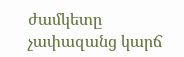ժամկետը չափազանց կարճ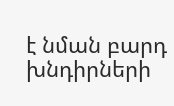է նման բարդ խնդիրների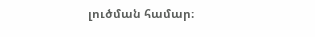լուծման համար։